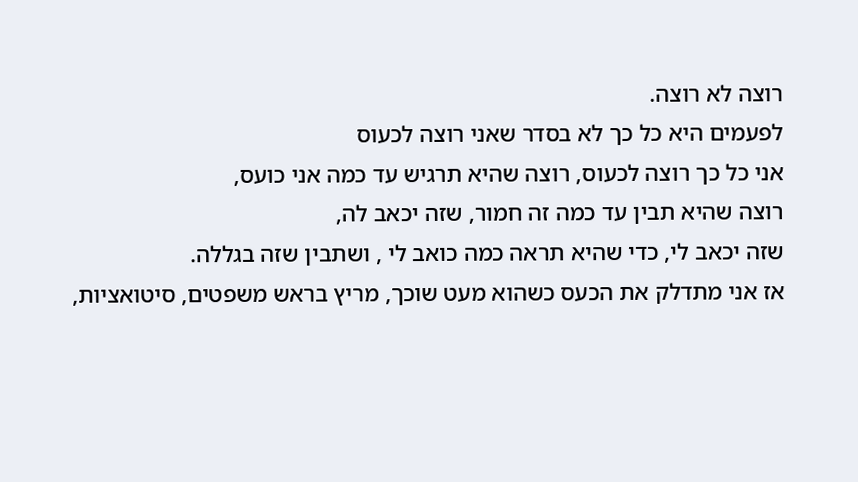רוצה לא רוצה.
לפעמים היא כל כך לא בסדר שאני רוצה לכעוס
אני כל כך רוצה לכעוס, רוצה שהיא תרגיש עד כמה אני כועס,
רוצה שהיא תבין עד כמה זה חמור, שזה יכאב לה,
שזה יכאב לי, כדי שהיא תראה כמה כואב לי , ושתבין שזה בגללה.
אז אני מתדלק את הכעס כשהוא מעט שוכך, מריץ בראש משפטים, סיטואציות,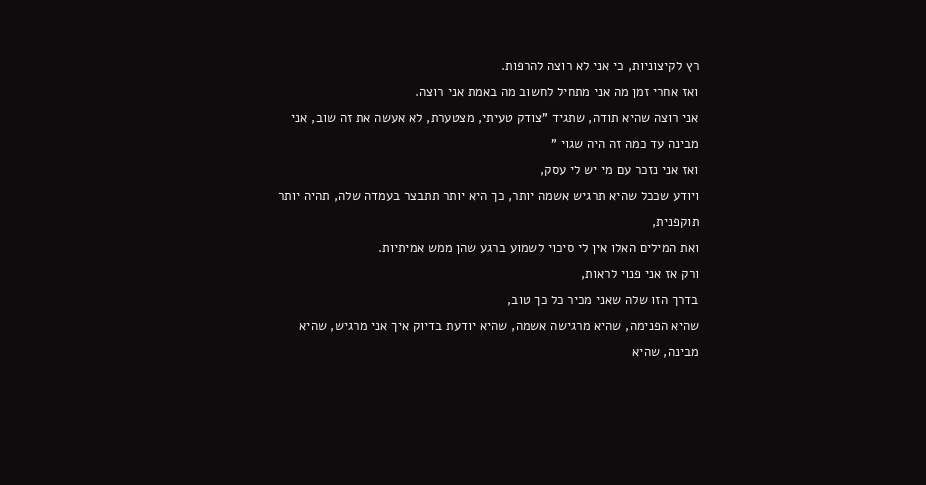רץ לקיצוניות, כי אני לא רוצה להרפות.
ואז אחרי זמן מה אני מתחיל לחשוב מה באמת אני רוצה.
אני רוצה שהיא תודה, שתגיד "צודק טעיתי, מצטערת, לא אעשה את זה שוב, אני מבינה עד כמה זה היה שגוי "
ואז אני נזכר עם מי יש לי עסק,
ויודע שככל שהיא תרגיש אשמה יותר, כך היא יותר תתבצר בעמדה שלה, תהיה יותר תוקפנית,
ואת המילים האלו אין לי סיכוי לשמוע ברגע שהן ממש אמיתיות.
ורק אז אני פנוי לראות,
בדרך הזו שלה שאני מכיר כל כך טוב,
שהיא הפנימה, שהיא מרגישה אשמה, שהיא יודעת בדיוק איך אני מרגיש, שהיא מבינה, שהיא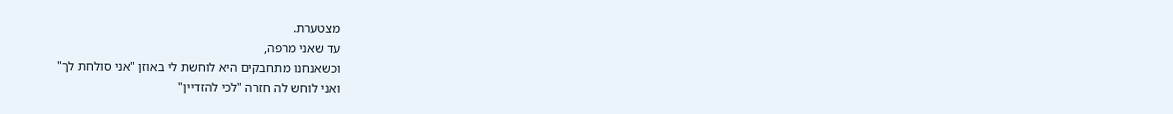מצטערת.
עד שאני מרפה,
וכשאנחנו מתחבקים היא לוחשת לי באוזן "אני סולחת לך"
ואני לוחש לה חזרה "לכי להזדיין"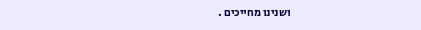ושנינו מחייכים .